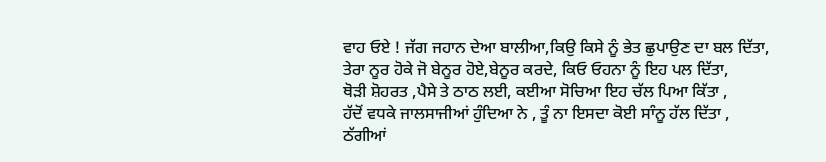ਵਾਹ ਓਏ ! ਜੱਗ ਜਹਾਨ ਦੇਆ ਬਾਲੀਆ,ਕਿਉ ਕਿਸੇ ਨੂੰ ਭੇਤ ਛੁਪਾਉਣ ਦਾ ਬਲ ਦਿੱਤਾ,
ਤੇਰਾ ਨੂਰ ਹੋਕੇ ਜੋ ਬੇਨੂਰ ਹੋਏ,ਬੇਨੂਰ ਕਰਦੇ, ਕਿਓ ਓਹਨਾ ਨੂੰ ਇਹ ਪਲ ਦਿੱਤਾ,
ਥੋੜੀ ਸ਼ੋਹਰਤ ,ਪੈਸੇ ਤੇ ਠਾਠ ਲਈ, ਕਈਆ ਸੋਚਿਆ ਇਹ ਚੱਲ ਪਿਆ ਕਿੱਤਾ ,
ਹੱਦੋਂ ਵਧਕੇ ਜਾਲਸਾਜੀਆਂ ਹੁੰਦਿਆ ਨੇ , ਤੂੰ ਨਾ ਇਸਦਾ ਕੋਈ ਸਾੰਨੂ ਹੱਲ ਦਿੱਤਾ ,
ਠੱਗੀਆਂ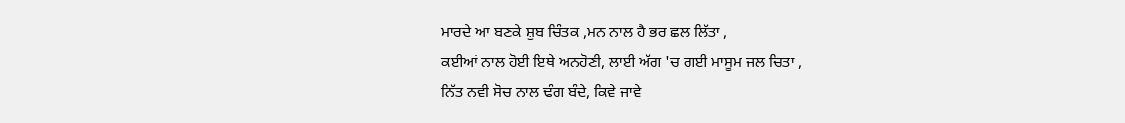ਮਾਰਦੇ ਆ ਬਣਕੇ ਸ਼ੁਬ ਚਿੰਤਕ ,ਮਨ ਨਾਲ ਹੈ ਭਰ ਛਲ ਲਿੱਤਾ ,
ਕਈਆਂ ਨਾਲ ਹੋਈ ਇਥੇ ਅਨਹੋਣੀ, ਲਾਈ ਅੱਗ 'ਚ ਗਈ ਮਾਸੂਮ ਜਲ ਚਿਤਾ ,
ਨਿੱਤ ਨਵੀ ਸੋਚ ਨਾਲ ਢੰਗ ਬੰਦੇ, ਕਿਵੇ ਜਾਵੇ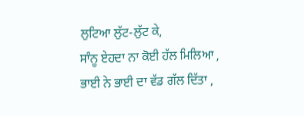ਲੁਟਿਆ ਲੁੱਟ-ਲੁੱਟ ਕੇ,
ਸਾੰਨੂ ਏਹਦਾ ਨਾ ਕੋਈ ਹੱਲ ਮਿਲਿਆ , ਭਾਈ ਨੇ ਭਾਈ ਦਾ ਵੱਡ ਗੱਲ ਦਿੱਤਾ ,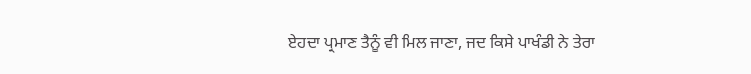ਏਹਦਾ ਪ੍ਰਮਾਣ ਤੈਨੂੰ ਵੀ ਮਿਲ ਜਾਣਾ, ਜਦ ਕਿਸੇ ਪਾਖੰਡੀ ਨੇ ਤੇਰਾ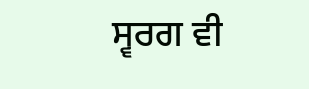ਸ੍ਵਰਗ ਵੀ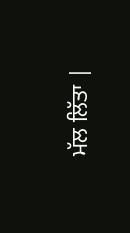ਮੱਲ ਲਿੱਤਾ |